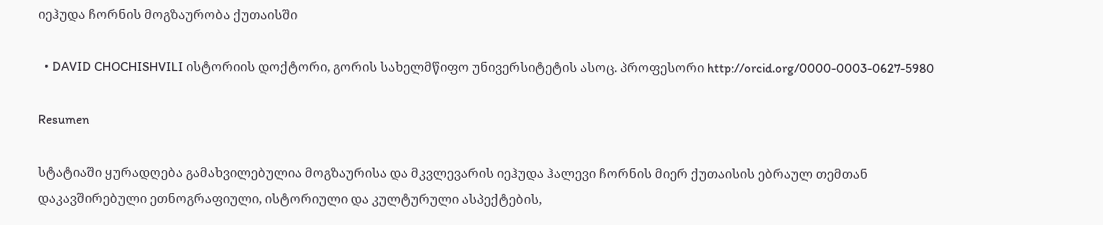იეჰუდა ჩორნის მოგზაურობა ქუთაისში

  • DAVID CHOCHISHVILI ისტორიის დოქტორი, გორის სახელმწიფო უნივერსიტეტის ასოც. პროფესორი http://orcid.org/0000-0003-0627-5980

Resumen

სტატიაში ყურადღება გამახვილებულია მოგზაურისა და მკვლევარის იეჰუდა ჰალევი ჩორნის მიერ ქუთაისის ებრაულ თემთან დაკავშირებული ეთნოგრაფიული, ისტორიული და კულტურული ასპექტების,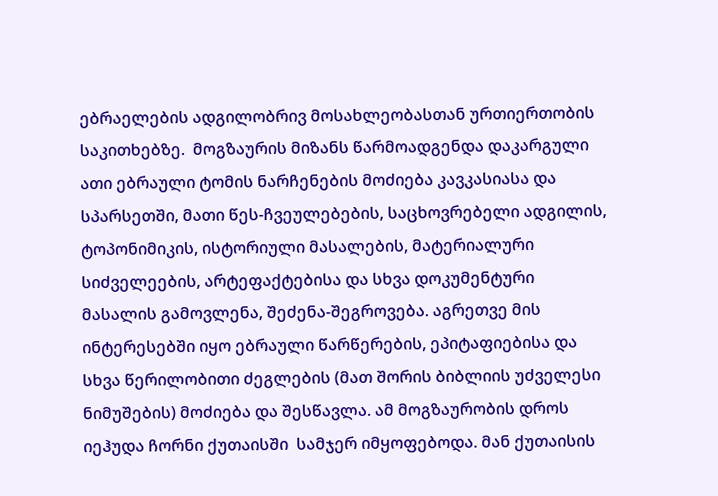ებრაელების ადგილობრივ მოსახლეობასთან ურთიერთობის საკითხებზე.  მოგზაურის მიზანს წარმოადგენდა დაკარგული ათი ებრაული ტომის ნარჩენების მოძიება კავკასიასა და სპარსეთში, მათი წეს-ჩვეულებების, საცხოვრებელი ადგილის, ტოპონიმიკის, ისტორიული მასალების, მატერიალური სიძველეების, არტეფაქტებისა და სხვა დოკუმენტური მასალის გამოვლენა, შეძენა-შეგროვება. აგრეთვე მის ინტერესებში იყო ებრაული წარწერების, ეპიტაფიებისა და სხვა წერილობითი ძეგლების (მათ შორის ბიბლიის უძველესი ნიმუშების) მოძიება და შესწავლა. ამ მოგზაურობის დროს იეჰუდა ჩორნი ქუთაისში  სამჯერ იმყოფებოდა. მან ქუთაისის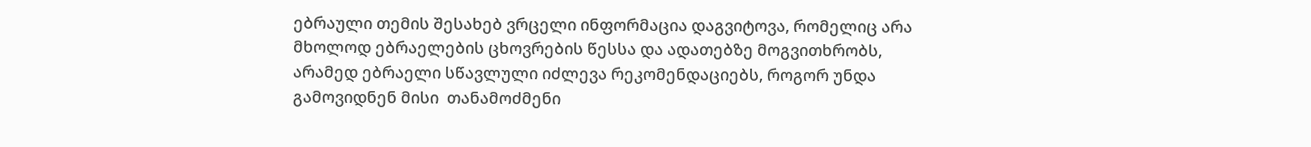ებრაული თემის შესახებ ვრცელი ინფორმაცია დაგვიტოვა, რომელიც არა მხოლოდ ებრაელების ცხოვრების წესსა და ადათებზე მოგვითხრობს, არამედ ებრაელი სწავლული იძლევა რეკომენდაციებს, როგორ უნდა გამოვიდნენ მისი  თანამოძმენი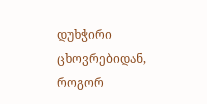დუხჭირი ცხოვრებიდან, როგორ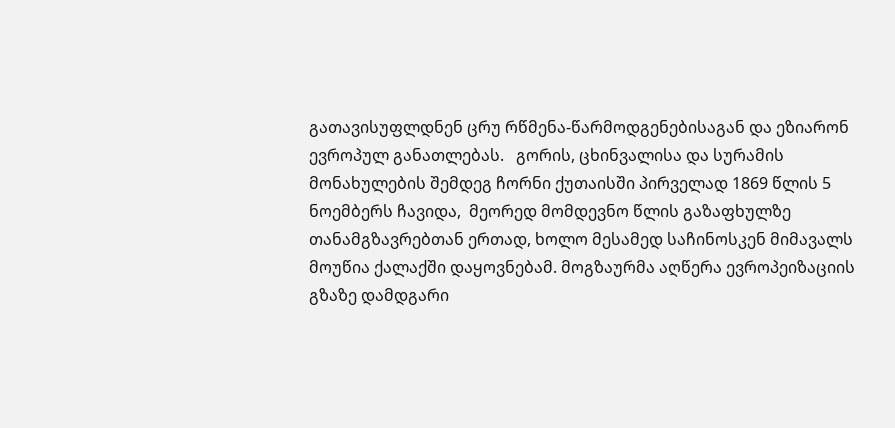გათავისუფლდნენ ცრუ რწმენა-წარმოდგენებისაგან და ეზიარონ ევროპულ განათლებას.   გორის, ცხინვალისა და სურამის მონახულების შემდეგ ჩორნი ქუთაისში პირველად 1869 წლის 5 ნოემბერს ჩავიდა,  მეორედ მომდევნო წლის გაზაფხულზე თანამგზავრებთან ერთად, ხოლო მესამედ საჩინოსკენ მიმავალს მოუწია ქალაქში დაყოვნებამ. მოგზაურმა აღწერა ევროპეიზაციის გზაზე დამდგარი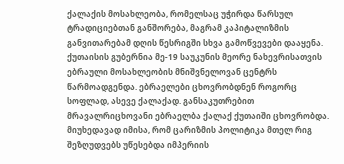ქალაქის მოსახლეობა, რომელსაც უჭირდა წარსულ ტრადიციებთან განშორება, მაგრამ კაპიტალიზმის განვითარებამ დღის წესრიგში სხვა გამოწვევები დააყენა. ქუთაისის გუბერნია მე-19 საუკუნის მეორე ნახევრისათვის ებრაული მოსახლეობის მნიშვნელოვან ცენტრს წარმოადგენდა. ებრაელები ცხოვრობდნენ როგორც სოფლად, ასევე ქალაქად. განსაკუთრებით მრავალრიცხოვანი ებრაელბა ქალაქ ქუთაიში ცხოვრობდა. მიუხედავად იმისა, რომ ცარიზმის პოლიტიკა მთელ რიგ შეზღუდვებს უწესებდა იმპერიის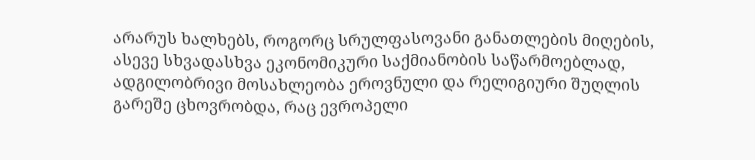არარუს ხალხებს, როგორც სრულფასოვანი განათლების მიღების, ასევე სხვადასხვა ეკონომიკური საქმიანობის საწარმოებლად, ადგილობრივი მოსახლეობა ეროვნული და რელიგიური შუღლის გარეშე ცხოვრობდა, რაც ევროპელი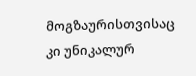მოგზაურისთვისაც კი უნიკალურ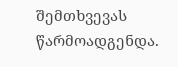შემთხვევას წარმოადგენდა.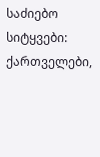საძიებო სიტყვები: ქართველები,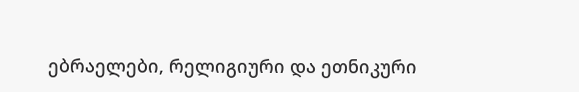ებრაელები, რელიგიური და ეთნიკური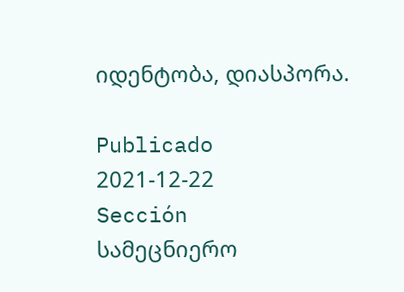იდენტობა, დიასპორა.

Publicado
2021-12-22
Sección
სამეცნიერო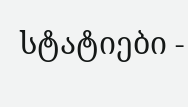სტატიები -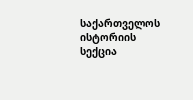საქართველოს ისტორიის სექცია